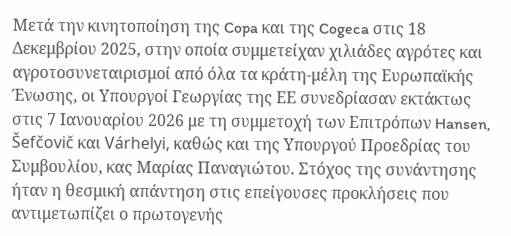Μετά την κινητοποίηση της Copa και της Cogeca στις 18 Δεκεμβρίου 2025, στην οποία συμμετείχαν χιλιάδες αγρότες και αγροτοσυνεταιρισμοί από όλα τα κράτη-μέλη της Ευρωπαϊκής Ένωσης, οι Υπουργοί Γεωργίας της ΕΕ συνεδρίασαν εκτάκτως στις 7 Ιανουαρίου 2026 με τη συμμετοχή των Επιτρόπων Hansen, Šefčovič και Várhelyi, καθώς και της Υπουργού Προεδρίας του Συμβουλίου, κας Μαρίας Παναγιώτου. Στόχος της συνάντησης ήταν η θεσμική απάντηση στις επείγουσες προκλήσεις που αντιμετωπίζει ο πρωτογενής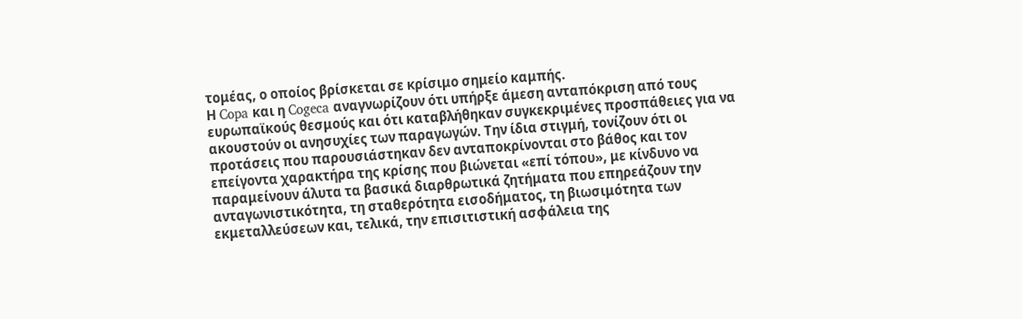τομέας, ο οποίος βρίσκεται σε κρίσιμο σημείο καμπής.
Η Copa και η Cogeca αναγνωρίζουν ότι υπήρξε άμεση ανταπόκριση από τους ευρωπαϊκούς θεσμούς και ότι καταβλήθηκαν συγκεκριμένες προσπάθειες για να ακουστούν οι ανησυχίες των παραγωγών. Την ίδια στιγμή, τονίζουν ότι οι προτάσεις που παρουσιάστηκαν δεν ανταποκρίνονται στο βάθος και τον επείγοντα χαρακτήρα της κρίσης που βιώνεται «επί τόπου», με κίνδυνο να παραμείνουν άλυτα τα βασικά διαρθρωτικά ζητήματα που επηρεάζουν την ανταγωνιστικότητα, τη σταθερότητα εισοδήματος, τη βιωσιμότητα των εκμεταλλεύσεων και, τελικά, την επισιτιστική ασφάλεια της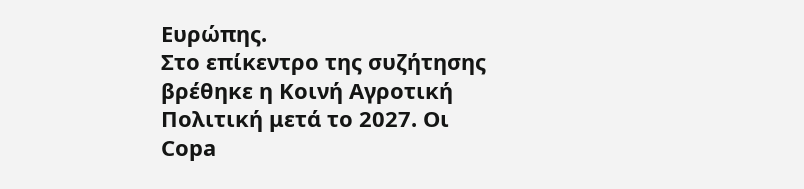Ευρώπης.
Στο επίκεντρο της συζήτησης βρέθηκε η Κοινή Αγροτική Πολιτική μετά το 2027. Οι Copa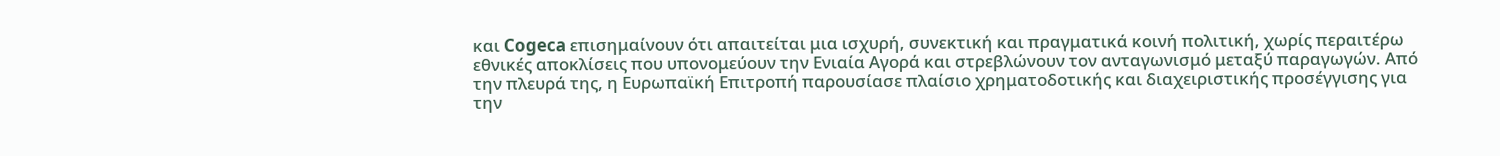και Cogeca επισημαίνουν ότι απαιτείται μια ισχυρή, συνεκτική και πραγματικά κοινή πολιτική, χωρίς περαιτέρω εθνικές αποκλίσεις που υπονομεύουν την Ενιαία Αγορά και στρεβλώνουν τον ανταγωνισμό μεταξύ παραγωγών. Από την πλευρά της, η Ευρωπαϊκή Επιτροπή παρουσίασε πλαίσιο χρηματοδοτικής και διαχειριστικής προσέγγισης για την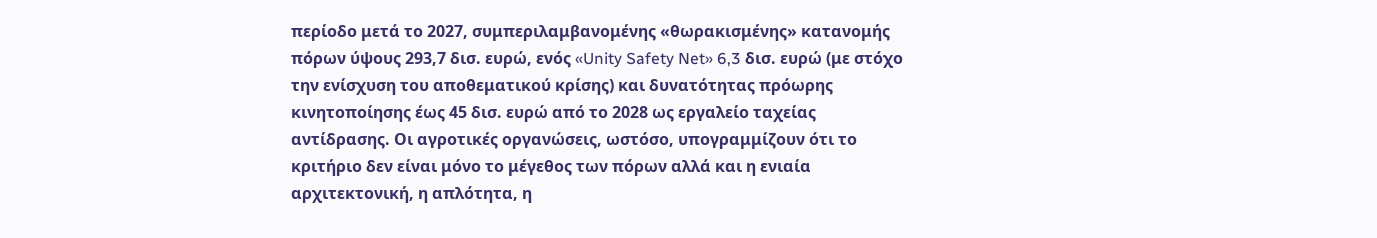περίοδο μετά το 2027, συμπεριλαμβανομένης «θωρακισμένης» κατανομής πόρων ύψους 293,7 δισ. ευρώ, ενός «Unity Safety Net» 6,3 δισ. ευρώ (με στόχο την ενίσχυση του αποθεματικού κρίσης) και δυνατότητας πρόωρης κινητοποίησης έως 45 δισ. ευρώ από το 2028 ως εργαλείο ταχείας αντίδρασης. Οι αγροτικές οργανώσεις, ωστόσο, υπογραμμίζουν ότι το κριτήριο δεν είναι μόνο το μέγεθος των πόρων αλλά και η ενιαία αρχιτεκτονική, η απλότητα, η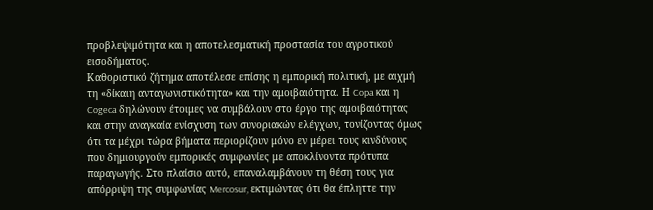προβλεψιμότητα και η αποτελεσματική προστασία του αγροτικού εισοδήματος.
Καθοριστικό ζήτημα αποτέλεσε επίσης η εμπορική πολιτική, με αιχμή τη «δίκαιη ανταγωνιστικότητα» και την αμοιβαιότητα. Η Copa και η Cogeca δηλώνουν έτοιμες να συμβάλουν στο έργο της αμοιβαιότητας και στην αναγκαία ενίσχυση των συνοριακών ελέγχων, τονίζοντας όμως ότι τα μέχρι τώρα βήματα περιορίζουν μόνο εν μέρει τους κινδύνους που δημιουργούν εμπορικές συμφωνίες με αποκλίνοντα πρότυπα παραγωγής. Στο πλαίσιο αυτό, επαναλαμβάνουν τη θέση τους για απόρριψη της συμφωνίας Mercosur, εκτιμώντας ότι θα έπληττε την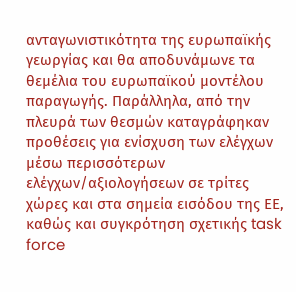ανταγωνιστικότητα της ευρωπαϊκής γεωργίας και θα αποδυνάμωνε τα θεμέλια του ευρωπαϊκού μοντέλου παραγωγής. Παράλληλα, από την πλευρά των θεσμών καταγράφηκαν προθέσεις για ενίσχυση των ελέγχων μέσω περισσότερων ελέγχων/αξιολογήσεων σε τρίτες χώρες και στα σημεία εισόδου της ΕΕ, καθώς και συγκρότηση σχετικής task force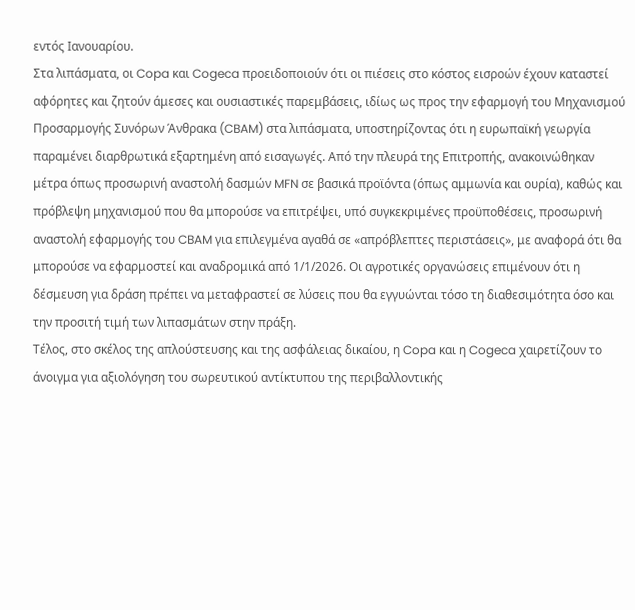εντός Ιανουαρίου.
Στα λιπάσματα, οι Copa και Cogeca προειδοποιούν ότι οι πιέσεις στο κόστος εισροών έχουν καταστεί αφόρητες και ζητούν άμεσες και ουσιαστικές παρεμβάσεις, ιδίως ως προς την εφαρμογή του Μηχανισμού Προσαρμογής Συνόρων Άνθρακα (CBAM) στα λιπάσματα, υποστηρίζοντας ότι η ευρωπαϊκή γεωργία παραμένει διαρθρωτικά εξαρτημένη από εισαγωγές. Από την πλευρά της Επιτροπής, ανακοινώθηκαν μέτρα όπως προσωρινή αναστολή δασμών MFN σε βασικά προϊόντα (όπως αμμωνία και ουρία), καθώς και πρόβλεψη μηχανισμού που θα μπορούσε να επιτρέψει, υπό συγκεκριμένες προϋποθέσεις, προσωρινή αναστολή εφαρμογής του CBAM για επιλεγμένα αγαθά σε «απρόβλεπτες περιστάσεις», με αναφορά ότι θα μπορούσε να εφαρμοστεί και αναδρομικά από 1/1/2026. Οι αγροτικές οργανώσεις επιμένουν ότι η δέσμευση για δράση πρέπει να μεταφραστεί σε λύσεις που θα εγγυώνται τόσο τη διαθεσιμότητα όσο και την προσιτή τιμή των λιπασμάτων στην πράξη.
Τέλος, στο σκέλος της απλούστευσης και της ασφάλειας δικαίου, η Copa και η Cogeca χαιρετίζουν το άνοιγμα για αξιολόγηση του σωρευτικού αντίκτυπου της περιβαλλοντικής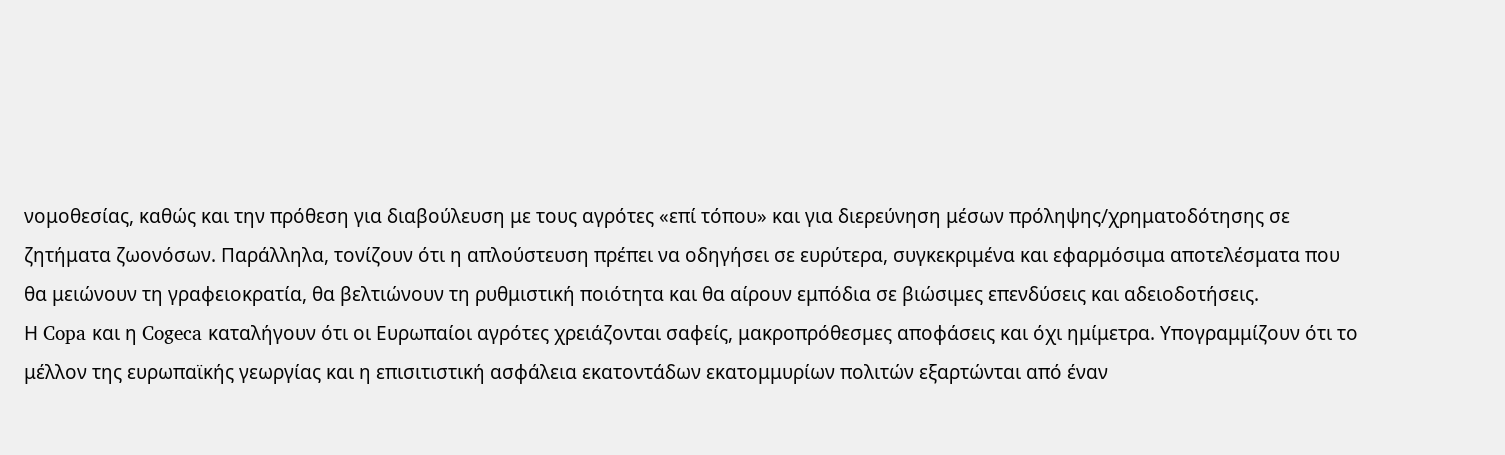νομοθεσίας, καθώς και την πρόθεση για διαβούλευση με τους αγρότες «επί τόπου» και για διερεύνηση μέσων πρόληψης/χρηματοδότησης σε ζητήματα ζωονόσων. Παράλληλα, τονίζουν ότι η απλούστευση πρέπει να οδηγήσει σε ευρύτερα, συγκεκριμένα και εφαρμόσιμα αποτελέσματα που θα μειώνουν τη γραφειοκρατία, θα βελτιώνουν τη ρυθμιστική ποιότητα και θα αίρουν εμπόδια σε βιώσιμες επενδύσεις και αδειοδοτήσεις.
Η Copa και η Cogeca καταλήγουν ότι οι Ευρωπαίοι αγρότες χρειάζονται σαφείς, μακροπρόθεσμες αποφάσεις και όχι ημίμετρα. Υπογραμμίζουν ότι το μέλλον της ευρωπαϊκής γεωργίας και η επισιτιστική ασφάλεια εκατοντάδων εκατομμυρίων πολιτών εξαρτώνται από έναν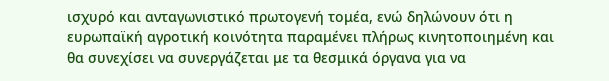ισχυρό και ανταγωνιστικό πρωτογενή τομέα, ενώ δηλώνουν ότι η ευρωπαϊκή αγροτική κοινότητα παραμένει πλήρως κινητοποιημένη και θα συνεχίσει να συνεργάζεται με τα θεσμικά όργανα για να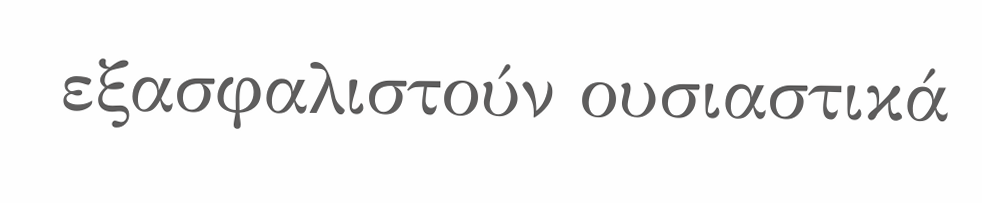εξασφαλιστούν ουσιαστικά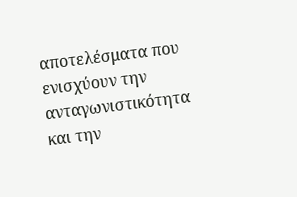αποτελέσματα που ενισχύουν την ανταγωνιστικότητα και την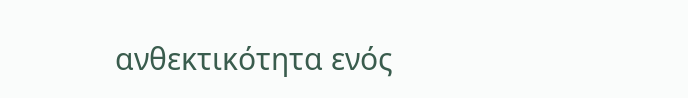ανθεκτικότητα ενός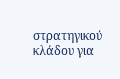στρατηγικού κλάδου για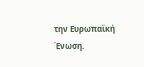την Ευρωπαϊκή Ένωση.